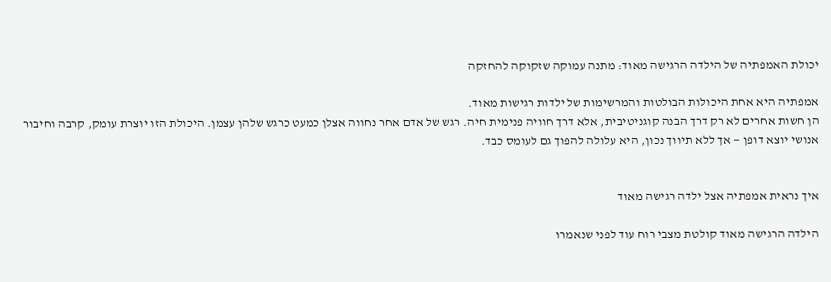יכולת האמפתיה של הילדה הרגישה מאוד: מתנה עמוקה שזקוקה להחזקה

אמפתיה היא אחת היכולות הבולטות והמרשימות של ילדות רגישות מאוד.
הן חשות אחרים לא רק דרך הבנה קוגניטיבית, אלא דרך חוויה פנימית חיה. רגש של אדם אחר נחווה אצלן כמעט כרגש שלהן עצמן. היכולת הזו יוצרת עומק, קרבה וחיבור אנושי יוצא דופן — אך ללא תיווך נכון, היא עלולה להפוך גם לעומס כבד.


איך נראית אמפתיה אצל ילדה רגישה מאוד

הילדה הרגישה מאוד קולטת מצבי רוח עוד לפני שנאמרו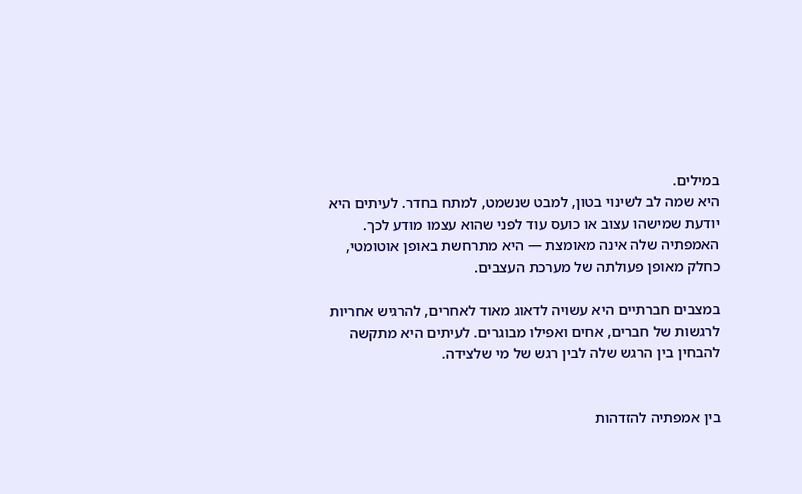במילים.
היא שמה לב לשינוי בטון, למבט שנשמט, למתח בחדר. לעיתים היא יודעת שמישהו עצוב או כועס עוד לפני שהוא עצמו מודע לכך. האמפתיה שלה אינה מאומצת — היא מתרחשת באופן אוטומטי, כחלק מאופן פעולתה של מערכת העצבים.

במצבים חברתיים היא עשויה לדאוג מאוד לאחרים, להרגיש אחריות לרגשות של חברים, אחים ואפילו מבוגרים. לעיתים היא מתקשה להבחין בין הרגש שלה לבין רגש של מי שלצידה.


בין אמפתיה להזדהות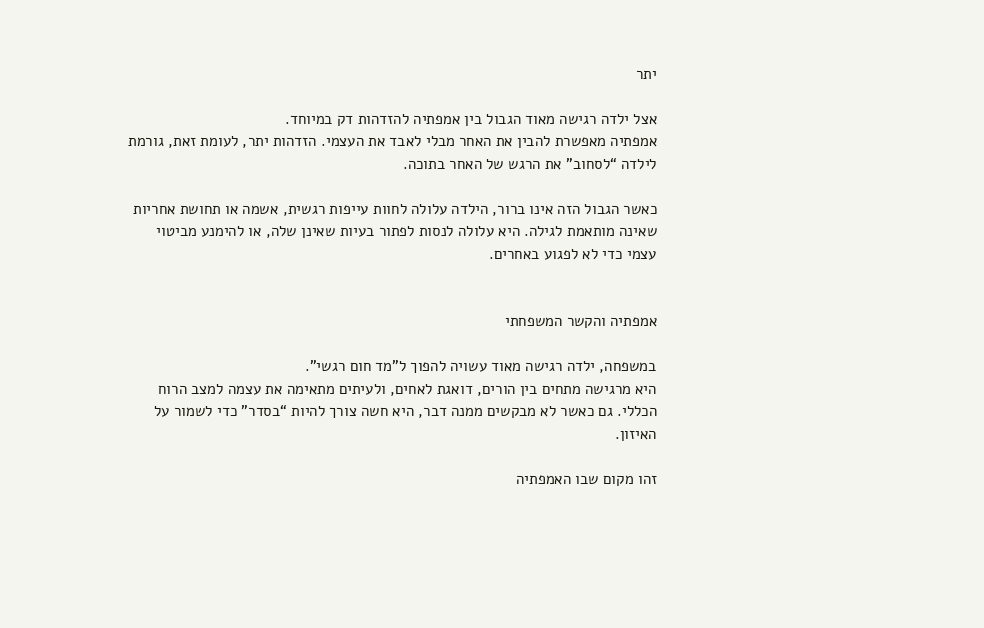יתר

אצל ילדה רגישה מאוד הגבול בין אמפתיה להזדהות דק במיוחד.
אמפתיה מאפשרת להבין את האחר מבלי לאבד את העצמי. הזדהות יתר, לעומת זאת, גורמת לילדה “לסחוב” את הרגש של האחר בתוכה.

כאשר הגבול הזה אינו ברור, הילדה עלולה לחוות עייפות רגשית, אשמה או תחושת אחריות שאינה מותאמת לגילה. היא עלולה לנסות לפתור בעיות שאינן שלה, או להימנע מביטוי עצמי כדי לא לפגוע באחרים.


אמפתיה והקשר המשפחתי

במשפחה, ילדה רגישה מאוד עשויה להפוך ל”מד חום רגשי”.
היא מרגישה מתחים בין הורים, דואגת לאחים, ולעיתים מתאימה את עצמה למצב הרוח הכללי. גם כאשר לא מבקשים ממנה דבר, היא חשה צורך להיות “בסדר” כדי לשמור על האיזון.

זהו מקום שבו האמפתיה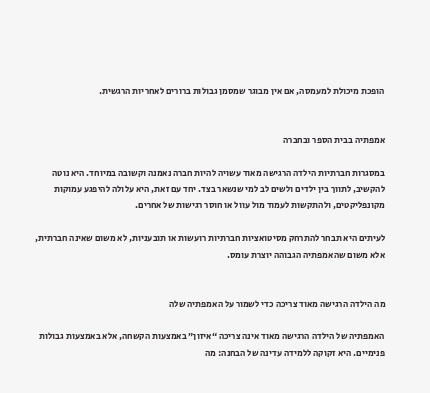הופכת מיכולת למעמסה, אם אין מבוגר שמסמן גבולות ברורים לאחריות הרגשית.


אמפתיה בבית הספר ובחברה

במסגרות חברתיות הילדה הרגישה מאוד עשויה להיות חברה נאמנה וקשובה במיוחד. היא נוטה להקשיב, לתווך בין ילדים ולשים לב למי שנשאר בצד. יחד עם זאת, היא עלולה להיפגע עמוקות מקונפליקטים, ולהתקשות לעמוד מול עוול או חוסר רגישות של אחרים.

לעיתים היא תבחר להתרחק מסיטואציות חברתיות רועשות או תובעניות, לא משום שאינה חברתית, אלא משום שהאמפתיה הגבוהה יוצרת עומס.


מה הילדה הרגישה מאוד צריכה כדי לשמור על האמפתיה שלה

האמפתיה של הילדה הרגישה מאוד אינה צריכה “איזון” באמצעות הקשחה, אלא באמצעות גבולות פנימיים. היא זקוקה ללמידה עדינה של הבחנה: מה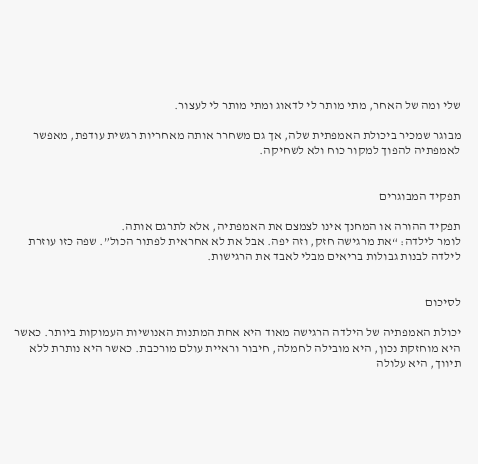שלי ומה של האחר, מתי מותר לי לדאוג ומתי מותר לי לעצור.

מבוגר שמכיר ביכולת האמפתית שלה, אך גם משחרר אותה מאחריות רגשית עודפת, מאפשר לאמפתיה להפוך למקור כוח ולא לשחיקה.


תפקיד המבוגרים

תפקיד ההורה או המחנך אינו לצמצם את האמפתיה, אלא לתרגם אותה.
לומר לילדה: “את מרגישה חזק, וזה יפה. אבל את לא אחראית לפתור הכול”. שפה כזו עוזרת לילדה לבנות גבולות בריאים מבלי לאבד את הרגישות.


לסיכום

יכולת האמפתיה של הילדה הרגישה מאוד היא אחת המתנות האנושיות העמוקות ביותר. כאשר היא מוחזקת נכון, היא מובילה לחמלה, חיבור וראיית עולם מורכבת. כאשר היא נותרת ללא תיווך, היא עלולה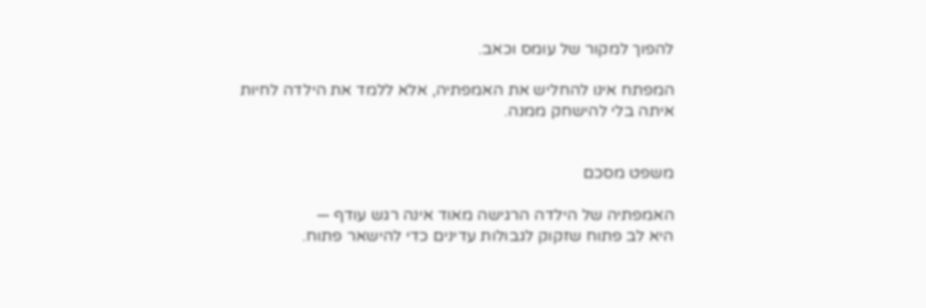להפוך למקור של עומס וכאב.

המפתח אינו להחליש את האמפתיה, אלא ללמד את הילדה לחיות איתה בלי להישחק ממנה.


משפט מסכם

האמפתיה של הילדה הרגישה מאוד אינה רגש עודף —
היא לב פתוח שזקוק לגבולות עדינים כדי להישאר פתוח.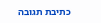כתיבת תגובה